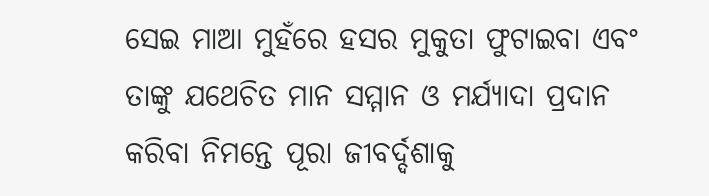ସେଇ ମାଆ ମୁହଁରେ ହସର ମୁକୁତା ଫୁଟାଇବା ଏବଂ ତାଙ୍କୁ ଯଥେଚିତ ମାନ ସମ୍ମାନ ଓ ମର୍ଯ୍ୟାଦା ପ୍ରଦାନ କରିବା ନିମନ୍ତେ ପୂରା ଜୀବର୍ଦ୍ଦଶାକୁ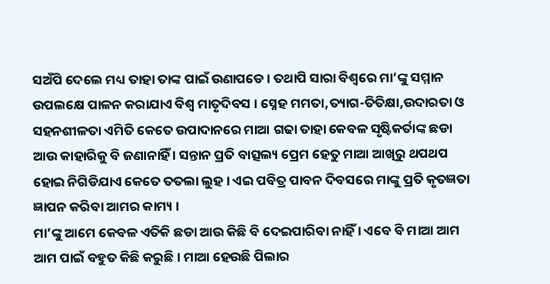ସଅଁପି ଦେଲେ ମଧ୍ୟ ତାହା ତାଙ୍କ ପାଇଁ ଉଣାପଡେ । ତଥାପି ସାରା ବିଶ୍ୱରେ ମା’ଙ୍କୁ ସମ୍ମାନ ଉପଲକ୍ଷେ ପାଳନ କରାଯାଏ ବିଶ୍ୱ ମାତୃଦିବସ । ସ୍ନେହ ମମତା,ତ୍ୟାଗ-ତିତିକ୍ଷା,ଉଦାରତା ଓ ସହନଶୀଳତା ଏମିତି କେତେ ଉପାଦାନରେ ମାଆ ଗଢା ତାହା କେବଳ ସୃଷ୍ଟିକର୍ତାଙ୍କ ଛଡା ଆଉ କାହାରିକୁ ବି ଜଣାନାହିଁ । ସନ୍ତାନ ପ୍ରତି ବାତ୍ସଲ୍ୟ ପ୍ରେମ ହେତୁ ମାଆ ଆଖିରୁ ଥପଥପ ହୋଇ ନିଗିଡିଯାଏ କେତେ ତତଲା ଲୁହ । ଏଇ ପବିତ୍ର ପାବନ ଦିବସରେ ମାଙ୍କୁ ପ୍ରତି କୃତଜ୍ଞତା ଜ୍ଞାପନ କରିବା ଆମର କାମ୍ୟ ।
ମା’ଙ୍କୁ ଆମେ କେବଳ ଏତିକି ଛଡା ଆଉ କିଛି ବି ଦେଇପାରିବା ନାହିଁ । ଏବେ ବି ମାଆ ଆମ ଆମ ପାଇଁ ବହୁତ କିଛି କରୁଛି । ମାଆ ହେଉଛି ପିଲାର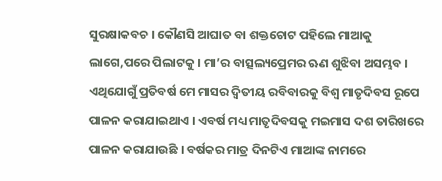ସୁରକ୍ଷାକବଚ । କୌଣସି ଆଘାତ ବା ଶକ୍ତଚୋଟ ପହିଲେ ମାଆକୁ ଲାଗେ,ପରେ ପିଲାଟକୁ । ମା’ର ବାତ୍ସଲ୍ୟପ୍ରେମର ଋଣ ଶୁଝିବା ଅସମ୍ଭବ । ଏଥିଯୋଗୁଁ ପ୍ରତିବର୍ଷ ମେ ମାସର ଦ୍ୱିତୀୟ ରବିବାରକୁ ବିଶ୍ୱ ମାତୃଦିବସ ରୂପେ ପାଳନ କରାଯାଇଥାଏ । ଏବର୍ଷ ମଧ୍ୟ ମାତୃଦିବସକୁ ମଇମାସ ଦଶ ତାରିଖରେ ପାଳନ କରାଯାଉଛି । ବର୍ଷକର ମାତ୍ର ଦିନଟିଏ ମାଆଙ୍କ ନାମରେ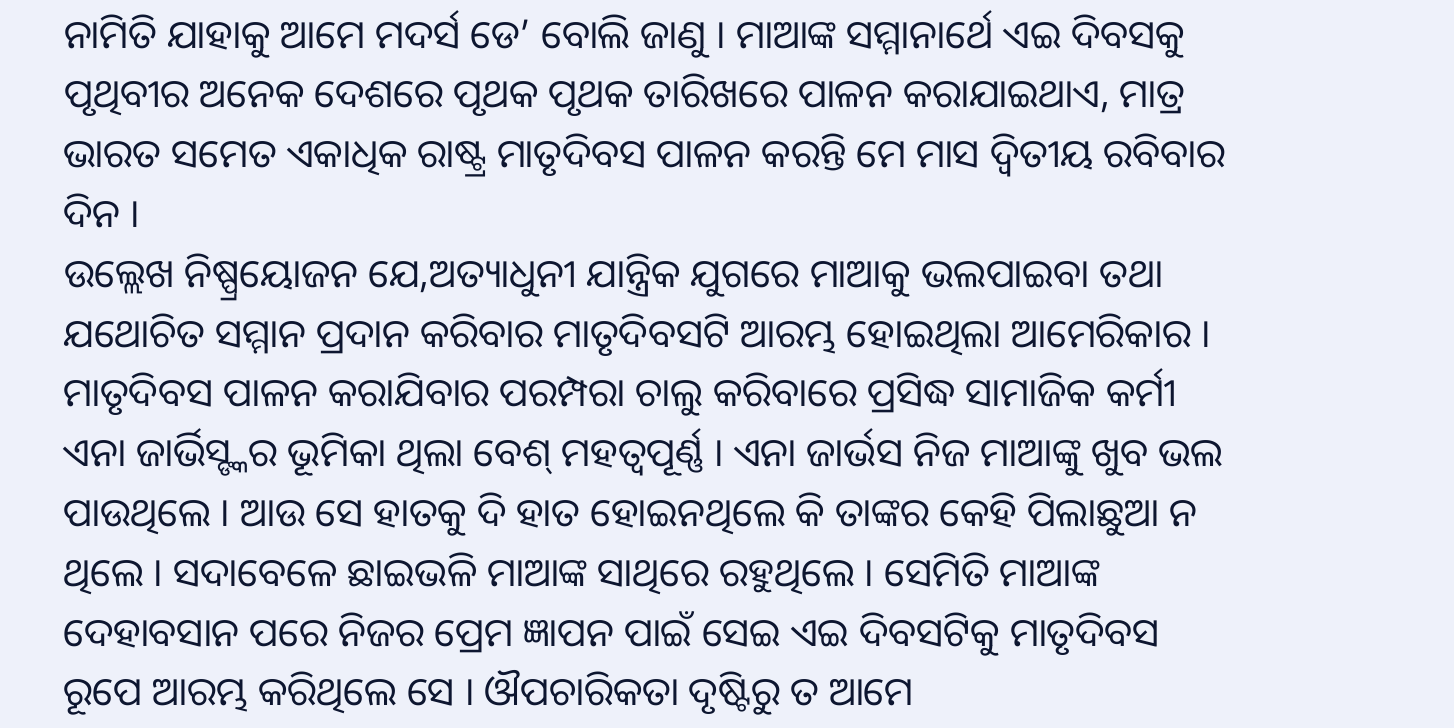ନାମିତି ଯାହାକୁ ଆମେ ମଦର୍ସ ଡେ’ ବୋଲି ଜାଣୁ । ମାଆଙ୍କ ସମ୍ମାନାର୍ଥେ ଏଇ ଦିବସକୁ ପୃଥିବୀର ଅନେକ ଦେଶରେ ପୃଥକ ପୃଥକ ତାରିଖରେ ପାଳନ କରାଯାଇଥାଏ, ମାତ୍ର ଭାରତ ସମେତ ଏକାଧିକ ରାଷ୍ଟ୍ର ମାତୃଦିବସ ପାଳନ କରନ୍ତି ମେ ମାସ ଦ୍ୱିତୀୟ ରବିବାର ଦିନ ।
ଉଲ୍ଲେଖ ନିଷ୍ପ୍ରୟୋଜନ ଯେ,ଅତ୍ୟାଧୁନୀ ଯାନ୍ତ୍ରିକ ଯୁଗରେ ମାଆକୁ ଭଲପାଇବା ତଥା ଯଥୋଚିତ ସମ୍ମାନ ପ୍ରଦାନ କରିବାର ମାତୃଦିବସଟି ଆରମ୍ଭ ହୋଇଥିଲା ଆମେରିକାର । ମାତୃଦିବସ ପାଳନ କରାଯିବାର ପରମ୍ପରା ଚାଲୁ କରିବାରେ ପ୍ରସିଦ୍ଧ ସାମାଜିକ କର୍ମୀ ଏନା ଜାର୍ଭିସ୍ଙ୍କର ଭୂମିକା ଥିଲା ବେଶ୍ ମହତ୍ୱପୂର୍ଣ୍ଣ । ଏନା ଜାର୍ଭସ ନିଜ ମାଆଙ୍କୁ ଖୁବ ଭଲ ପାଉଥିଲେ । ଆଉ ସେ ହାତକୁ ଦି ହାତ ହୋଇନଥିଲେ କି ତାଙ୍କର କେହି ପିଲାଛୁଆ ନ ଥିଲେ । ସଦାବେଳେ ଛାଇଭଳି ମାଆଙ୍କ ସାଥିରେ ରହୁଥିଲେ । ସେମିତି ମାଆଙ୍କ ଦେହାବସାନ ପରେ ନିଜର ପ୍ରେମ ଜ୍ଞାପନ ପାଇଁ ସେଇ ଏଇ ଦିବସଟିକୁ ମାତୃଦିବସ ରୂପେ ଆରମ୍ଭ କରିଥିଲେ ସେ । ଔପଚାରିକତା ଦୃଷ୍ଟିରୁ ତ ଆମେ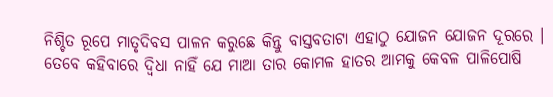ନିଶ୍ଚିତ ରୂପେ ମାତୃଦିବସ ପାଳନ କରୁଛେ କିନ୍ତୁ ବାସ୍ତବତାଟା ଏହାଠୁ ଯୋଜନ ଯୋଜନ ଦୂରରେ । ତେବେ କହିବାରେ ଦ୍ୱିଧା ନାହିଁ ଯେ ମାଆ ତାର କୋମଳ ହାତର ଆମକୁ କେବଳ ପାଳିପୋଷି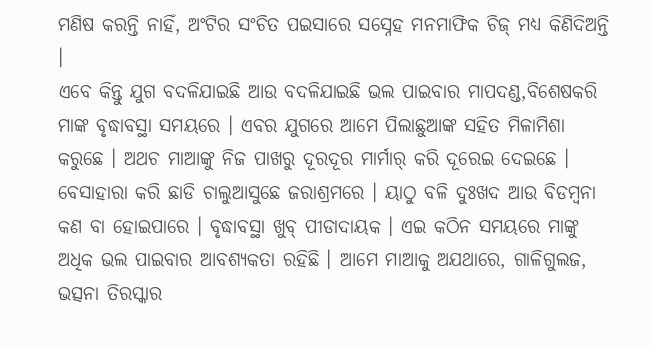ମଣିଷ କରନ୍ତି ନାହିଁ, ଅଂଟିର ସଂଚିତ ପଇସାରେ ସସ୍ନେହ ମନମାଫିକ ଚିଜ୍ ମଧ୍ୟ କିଣିଦିଅନ୍ତି ।
ଏବେ କିନ୍ତୁ ଯୁଗ ବଦଳିଯାଇଛି ଆଉ ବଦଳିଯାଇଛି ଭଲ ପାଇବାର ମାପଦଣ୍ଡ,ବିଶେଷକରି ମାଙ୍କ ବୃଦ୍ଧାବସ୍ଥା ସମୟରେ । ଏବର ଯୁଗରେ ଆମେ ପିଲାଛୁଆଙ୍କ ସହିତ ମିଳାମିଶା କରୁଛେ । ଅଥଚ ମାଆଙ୍କୁ ନିଜ ପାଖରୁ ଦୂରଦୂର ମାର୍ମାର୍ କରି ଦୂରେଇ ଦେଇଛେ । ବେସାହାରା କରି ଛାଡି ଚାଲୁଆସୁଛେ ଜରାଶ୍ରମରେ । ୟାଠୁ ବଳି ଦୁଃଖଦ ଆଉ ବିଡମ୍ବନା କଣ ବା ହୋଇପାରେ । ବୃଦ୍ଧାବସ୍ଥା ଖୁବ୍ ପୀଡାଦାୟକ । ଏଇ କଠିନ ସମୟରେ ମାଙ୍କୁ ଅଧିକ ଭଲ ପାଇବାର ଆବଶ୍ୟକତା ରହିଛି । ଆମେ ମାଆକୁ ଅଯଥାରେ, ଗାଳିଗୁଲଜ, ଭତ୍ସନା ତିରସ୍କାର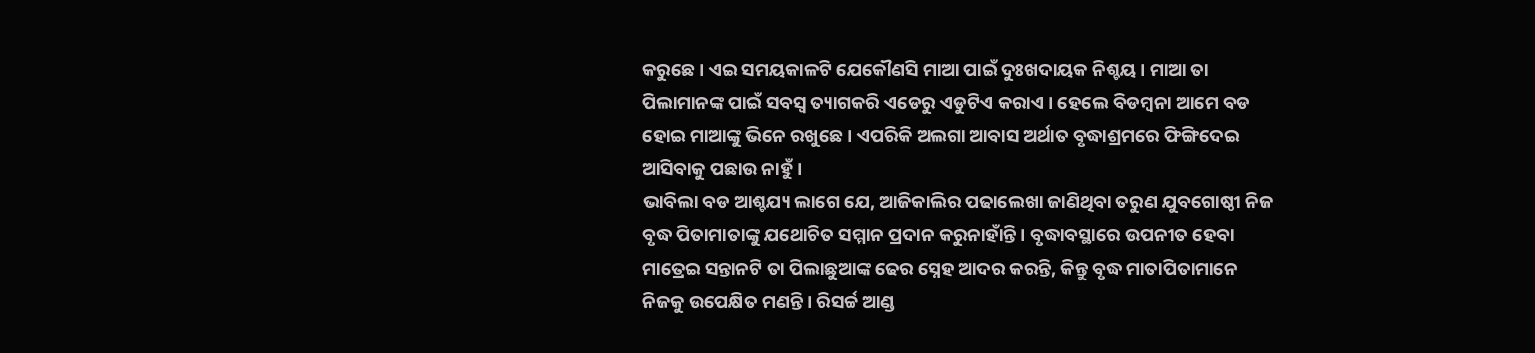କରୁଛେ । ଏଇ ସମୟକାଳଟି ଯେକୌଣସି ମାଆ ପାଇଁ ଦୁଃଖଦାୟକ ନିଶ୍ଚୟ । ମାଆ ତା ପିଲାମାନଙ୍କ ପାଇଁ ସବସ୍ୱ ତ୍ୟାଗକରି ଏଡେରୁ ଏଡୁଟିଏ କରାଏ । ହେଲେ ବିଡମ୍ବନା ଆମେ ବଡ ହୋଇ ମାଆଙ୍କୁ ଭିନେ ରଖୁଛେ । ଏପରିକି ଅଲଗା ଆବାସ ଅର୍ଥାତ ବୃଦ୍ଧାଶ୍ରମରେ ଫିଙ୍ଗିଦେଇ ଆସିବାକୁ ପଛାଉ ନାହୁଁ ।
ଭାବିଲା ବଡ ଆଶ୍ଚଯ୍ୟ ଲାଗେ ଯେ, ଆଜିକାଲିର ପଢାଲେଖା ଜାଣିଥିବା ତରୁଣ ଯୁବଗୋଷ୍ଠୀ ନିଜ ବୃଦ୍ଧ ପିତାମାତାଙ୍କୁ ଯଥୋଚିତ ସମ୍ମାନ ପ୍ରଦାନ କରୁନାହାଁନ୍ତି । ବୃଦ୍ଧାବସ୍ଥାରେ ଉପନୀତ ହେବା ମାତ୍ରେଇ ସନ୍ତାନଟି ତା ପିଲାଛୁଆଙ୍କ ଢେର ସ୍ନେହ ଆଦର କରନ୍ତି, କିନ୍ତୁ ବୃଦ୍ଧ ମାତାପିତାମାନେ ନିଜକୁ ଉପେକ୍ଷିତ ମଣନ୍ତି । ରିସର୍ଚ୍ଚ ଆଣ୍ଡ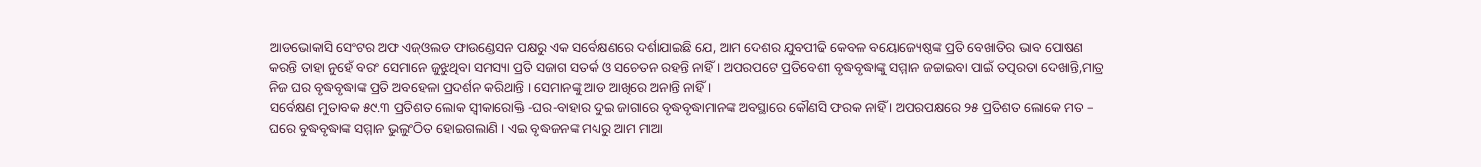ଆଡଭୋକାସି ସେଂଟର ଅଫ ଏଜ୍ଓଲଡ ଫାଉଣ୍ଡେସନ ପକ୍ଷରୁ ଏକ ସର୍ବେକ୍ଷଣରେ ଦର୍ଶାଯାଇଛି ଯେ, ଆମ ଦେଶର ଯୁବପୀଢି କେବଳ ବୟୋଜ୍ୟେଷ୍ଠଙ୍କ ପ୍ରତି ବେଖାତିର ଭାବ ପୋଷଣ କରନ୍ତି ତାହା ନୁହେଁ ବରଂ ସେମାନେ ଜୁଝୁଥିବା ସମସ୍ୟା ପ୍ରତି ସଜାଗ ସତର୍କ ଓ ସଚେତନ ରହନ୍ତି ନାହିଁ । ଅପରପଟେ ପ୍ରତିବେଶୀ ବୃଦ୍ଧବୃଦ୍ଧାଙ୍କୁ ସମ୍ମାନ ଜଚ୍ଚାଇବା ପାଇଁ ତତ୍ପରତା ଦେଖାନ୍ତି,ମାତ୍ର ନିଜ ଘର ବୃଦ୍ଧବୃଦ୍ଧାଙ୍କ ପ୍ରତି ଅବହେଳା ପ୍ରଦର୍ଶନ କରିଥାନ୍ତି । ସେମାନଙ୍କୁ ଆଡ ଆଖିରେ ଅନାନ୍ତି ନାହିଁ ।
ସର୍ବେକ୍ଷଣ ମୁତାବକ ୫୯.୩ ପ୍ରତିଶତ ଲୋକ ସ୍ୱୀକାରୋକ୍ତି -ଘର-ବାହାର ଦୁଇ ଜାଗାରେ ବୃଦ୍ଧବୃଦ୍ଧାମାନଙ୍କ ଅବସ୍ଥାରେ କୌଣସି ଫରକ ନାହିଁ । ଅପରପକ୍ଷରେ ୨୫ ପ୍ରତିଶତ ଲୋକେ ମତ – ଘରେ ବୁଦ୍ଧବୃଦ୍ଧାଙ୍କ ସମ୍ମାନ ଭୁଲୁଂଠିତ ହୋଇଗଲାଣି । ଏଇ ବୃଦ୍ଧଜନଙ୍କ ମଧ୍ୟରୁ ଆମ ମାଆ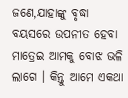ଜଣେ,ଯାହାଙ୍କୁ ବୃଦ୍ଧା ବୟସରେ ଉପନୀତ ହେବା ମାତ୍ରେଇ ଆମକୁ ବୋଝ ଭଳି ଲାଗେ । କିନ୍ତୁ ଆମେ ଏକଥା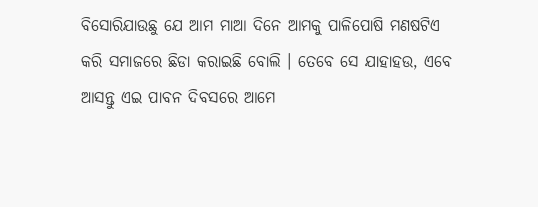ବିସୋରିଯାଉଛୁ ଯେ ଆମ ମାଆ ଦିନେ ଆମକୁ ପାଳିପୋଷି ମଣଷଟିଏ କରି ସମାଜରେ ଛିଡା କରାଇଛି ବୋଲି । ତେବେ ସେ ଯାହାହଉ, ଏବେ ଆସନ୍ତୁ ଏଇ ପାବନ ଦିବସରେ ଆମେ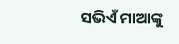ସଭିଏଁ ମାଆଙ୍କୁ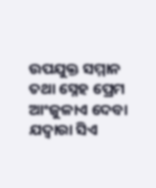ଉପଯୁକ୍ତ ସମ୍ମାନ ତଥା ସ୍ନେହ ପ୍ରେମ ଆଂଜୁଳାଏ ଦେବା ଯଦ୍ୱାରା ସିଏ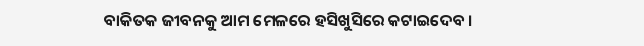ବାକିତକ ଜୀବନକୁ ଆମ ମେଳରେ ହସିଖୁସିରେ କଟାଇଦେବ ।